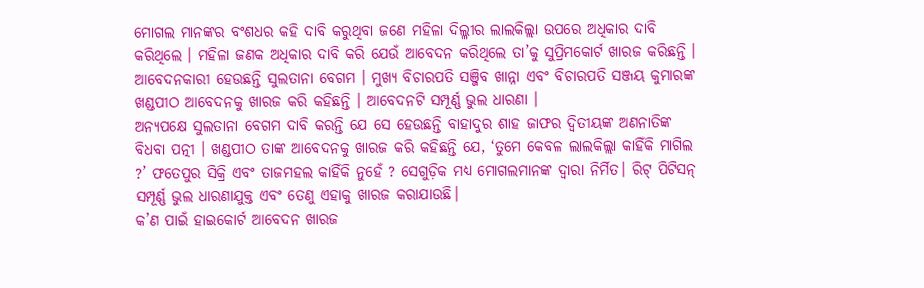ମୋଗଲ ମାନଙ୍କର ବଂଶଧର କହି ଦାବି କରୁଥିବା ଜଣେ ମହିଳା ଦିଲ୍ଳୀର ଲାଲକିଲ୍ଲା ଉପରେ ଅଧିକାର ଦାବି କରିଥିଲେ । ମହିଳା ଜଣକ ଅଧିକାର ଦାବି କରି ଯେଉଁ ଆବେଦନ କରିଥିଲେ ତା’କୁ ସୁପ୍ରିମକୋର୍ଟ ଖାରଜ କରିଛନ୍ତି । ଆବେଦନକାରୀ ହେଉଛନ୍ତି ସୁଲତାନା ବେଗମ । ମୁଖ୍ୟ ବିଚାରପତି ସଞ୍ଜିବ ଖାନ୍ନା ଏବଂ ବିଚାରପତି ସଞ୍ଜୟ କୁମାରଙ୍କ ଖଣ୍ଡପୀଠ ଆବେଦନକୁ ଖାରଜ କରି କହିଛନ୍ତି । ଆବେଦନଟି ସମ୍ପୂର୍ଣ୍ଣ ଭୁଲ ଧାରଣା ।
ଅନ୍ୟପକ୍ଷେ ସୁଲତାନା ବେଗମ ଦାବି କରନ୍ତି ଯେ ସେ ହେଉଛନ୍ତି ବାହାଦୁର ଶାହ ଜାଫର ଦ୍ୱିତୀୟଙ୍କ ଅଣନାତିଙ୍କ ବିଧବା ପତ୍ନୀ । ଖଣ୍ଡପୀଠ ତାଙ୍କ ଆବେଦନକୁ ଖାରଜ କରି କହିଛନ୍ତି ଯେ, ‘ତୁମେ କେବଳ ଲାଲକିଲ୍ଲା କାହିଁକି ମାଗିଲ ?’ ଫତେପୁର ସିକ୍ରି ଏବଂ ତାଜମହଲ କାହିଁକି ନୁହେଁ ? ସେଗୁଡ଼ିକ ମଧ୍ୟ ମୋଗଲମାନଙ୍କ ଦ୍ୱାରା ନିର୍ମିତ। ରିଟ୍ ପିଟିସନ୍ ସମ୍ପୂର୍ଣ୍ଣ ଭୁଲ ଧାରଣାଯୁକ୍ତ ଏବଂ ତେଣୁ ଏହାକୁ ଖାରଜ କରାଯାଉଛି।
କ’ଣ ପାଇଁ ହାଇକୋର୍ଟ ଆବେଦନ ଖାରଜ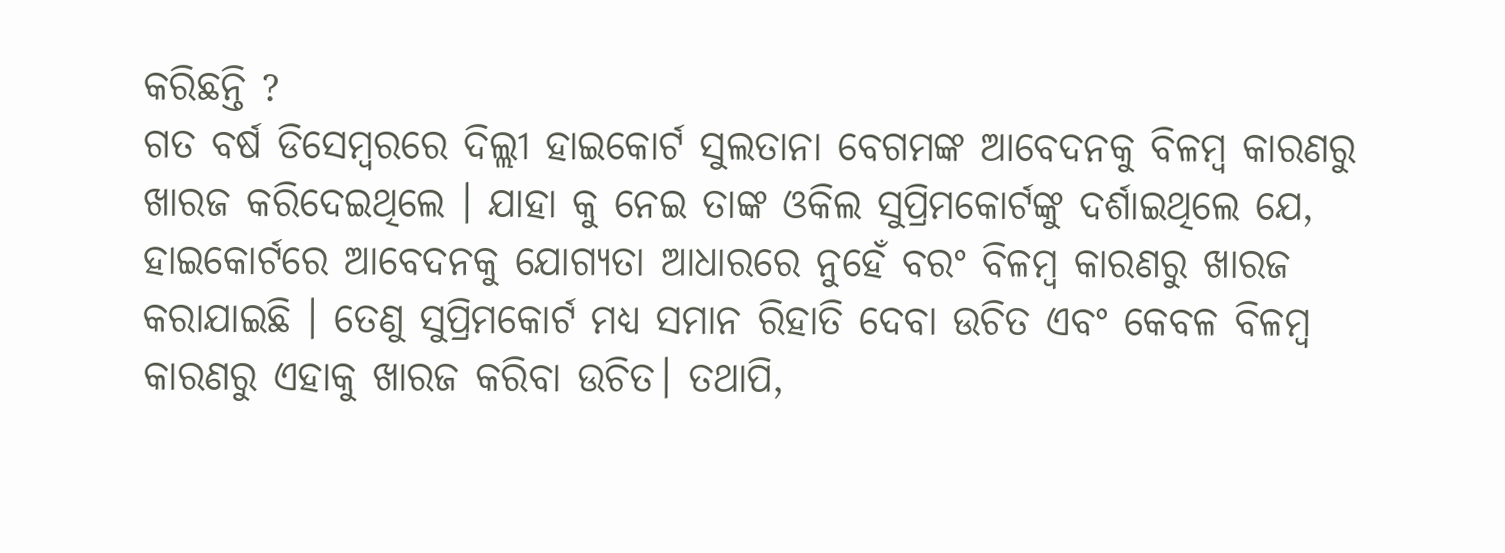କରିଛନ୍ତି ?
ଗତ ବର୍ଷ ଡିସେମ୍ବରରେ ଦିଲ୍ଲୀ ହାଇକୋର୍ଟ ସୁଲତାନା ବେଗମଙ୍କ ଆବେଦନକୁ ବିଳମ୍ବ କାରଣରୁ ଖାରଜ କରିଦେଇଥିଲେ । ଯାହା କୁ ନେଇ ତାଙ୍କ ଓକିଲ ସୁପ୍ରିମକୋର୍ଟଙ୍କୁ ଦର୍ଶାଇଥିଲେ ଯେ, ହାଇକୋର୍ଟରେ ଆବେଦନକୁ ଯୋଗ୍ୟତା ଆଧାରରେ ନୁହେଁ ବରଂ ବିଳମ୍ବ କାରଣରୁ ଖାରଜ କରାଯାଇଛି । ତେଣୁ ସୁପ୍ରିମକୋର୍ଟ ମଧ୍ୟ ସମାନ ରିହାତି ଦେବା ଉଚିତ ଏବଂ କେବଳ ବିଳମ୍ବ କାରଣରୁ ଏହାକୁ ଖାରଜ କରିବା ଉଚିତ। ତଥାପି,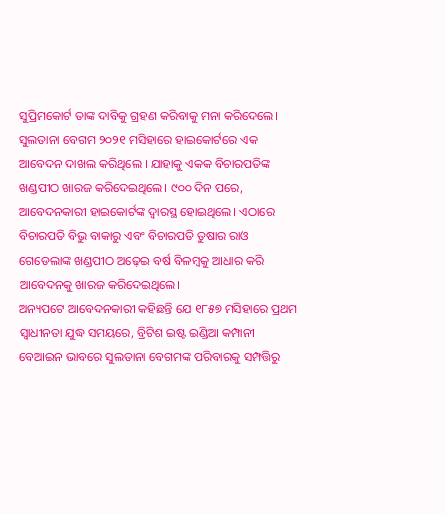ସୁପ୍ରିମକୋର୍ଟ ତାଙ୍କ ଦାବିକୁ ଗ୍ରହଣ କରିବାକୁ ମନା କରିଦେଲେ।
ସୁଲତାନା ବେଗମ ୨୦୨୧ ମସିହାରେ ହାଇକୋର୍ଟରେ ଏକ ଆବେଦନ ଦାଖଲ କରିଥିଲେ । ଯାହାକୁ ଏକକ ବିଚାରପତିଙ୍କ ଖଣ୍ଡପୀଠ ଖାରଜ କରିଦେଇଥିଲେ। ୯୦୦ ଦିନ ପରେ, ଆବେଦନକାରୀ ହାଇକୋର୍ଟଙ୍କ ଦ୍ୱାରସ୍ଥ ହୋଇଥିଲେ। ଏଠାରେ ବିଚାରପତି ବିଭୁ ବାକାରୁ ଏବଂ ବିଚାରପତି ତୁଷାର ରାଓ ଗେଡେଲାଙ୍କ ଖଣ୍ଡପୀଠ ଅଢ଼େଇ ବର୍ଷ ବିଳମ୍ବକୁ ଆଧାର କରି ଆବେଦନକୁ ଖାରଜ କରିଦେଇଥିଲେ।
ଅନ୍ୟପଟେ ଆବେଦନକାରୀ କହିଛନ୍ତି ଯେ ୧୮୫୭ ମସିହାରେ ପ୍ରଥମ ସ୍ୱାଧୀନତା ଯୁଦ୍ଧ ସମୟରେ, ବ୍ରିଟିଶ ଇଷ୍ଟ ଇଣ୍ଡିଆ କମ୍ପାନୀ ବେଆଇନ ଭାବରେ ସୁଲତାନା ବେଗମଙ୍କ ପରିବାରକୁ ସମ୍ପତ୍ତିରୁ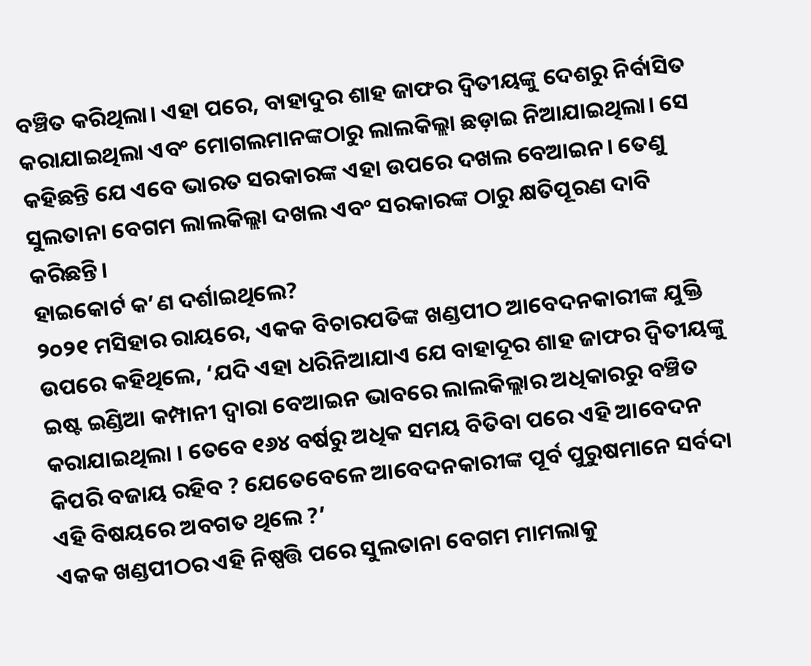ବଞ୍ଚିତ କରିଥିଲା। ଏହା ପରେ, ବାହାଦୁର ଶାହ ଜାଫର ଦ୍ୱିତୀୟଙ୍କୁ ଦେଶରୁ ନିର୍ବାସିତ କରାଯାଇଥିଲା ଏବଂ ମୋଗଲମାନଙ୍କଠାରୁ ଲାଲକିଲ୍ଲା ଛଡ଼ାଇ ନିଆଯାଇଥିଲା। ସେ କହିଛନ୍ତି ଯେ ଏବେ ଭାରତ ସରକାରଙ୍କ ଏହା ଉପରେ ଦଖଲ ବେଆଇନ। ତେଣୁ ସୁଲତାନା ବେଗମ ଲାଲକିଲ୍ଲା ଦଖଲ ଏବଂ ସରକାରଙ୍କ ଠାରୁ କ୍ଷତିପୂରଣ ଦାବି କରିଛନ୍ତି।
ହାଇକୋର୍ଟ କ’ଣ ଦର୍ଶାଇଥିଲେ?
୨୦୨୧ ମସିହାର ରାୟରେ, ଏକକ ବିଚାରପତିଙ୍କ ଖଣ୍ଡପୀଠ ଆବେଦନକାରୀଙ୍କ ଯୁକ୍ତି ଉପରେ କହିଥିଲେ, ‘ଯଦି ଏହା ଧରିନିଆଯାଏ ଯେ ବାହାଦୂର ଶାହ ଜାଫର ଦ୍ୱିତୀୟଙ୍କୁ ଇଷ୍ଟ ଇଣ୍ଡିଆ କମ୍ପାନୀ ଦ୍ୱାରା ବେଆଇନ ଭାବରେ ଲାଲକିଲ୍ଲାର ଅଧିକାରରୁ ବଞ୍ଚିତ କରାଯାଇଥିଲା । ତେବେ ୧୬୪ ବର୍ଷରୁ ଅଧିକ ସମୟ ବିତିବା ପରେ ଏହି ଆବେଦନ କିପରି ବଜାୟ ରହିବ ? ଯେତେବେଳେ ଆବେଦନକାରୀଙ୍କ ପୂର୍ବ ପୁରୁଷମାନେ ସର୍ବଦା ଏହି ବିଷୟରେ ଅବଗତ ଥିଲେ ?’
ଏକକ ଖଣ୍ଡପୀଠର ଏହି ନିଷ୍ପତ୍ତି ପରେ ସୁଲତାନା ବେଗମ ମାମଲାକୁ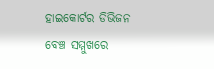ହାଇକୋର୍ଟର ଡିଭିଜନ ବେଞ୍ଚ ସମ୍ମୁଖରେ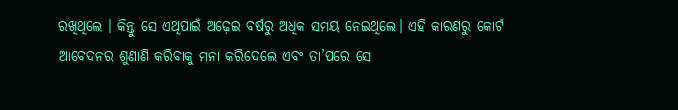ରଖିଥିଲେ । କିନ୍ତୁ ସେ ଏଥିପାଇଁ ଅଢ଼େଇ ବର୍ଷରୁ ଅଧିକ ସମୟ ନେଇଥିଲେ। ଏହି କାରଣରୁ କୋର୍ଟ ଆବେଦନର ଶୁଣାଣି କରିବାକୁ ମନା କରିଦେଲେ ଏବଂ ତା’ପରେ ସେ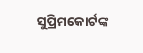ସୁପ୍ରିମକୋର୍ଟଙ୍କ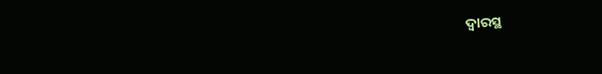ଦ୍ୱାରସ୍ଥ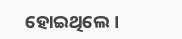ହୋଇଥିଲେ।